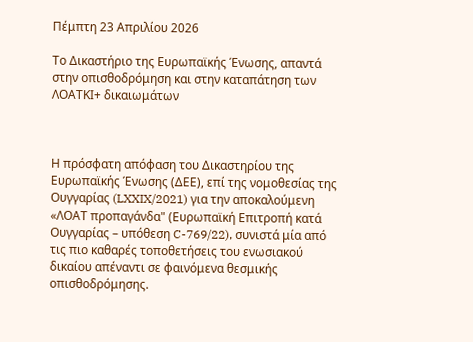Πέμπτη 23 Απριλίου 2026

Το Δικαστήριο της Ευρωπαϊκής Ένωσης, απαντά στην οπισθοδρόμηση και στην καταπάτηση των ΛΟΑΤΚΙ+ δικαιωμάτων



Η πρόσφατη απόφαση του Δικαστηρίου της Ευρωπαϊκής Ένωσης (ΔΕΕ), επί της νομοθεσίας της Ουγγαρίας (LXXIX/2021) για την αποκαλούμενη «ΛΟΑΤ προπαγάνδα" (Ευρωπαϊκή Επιτροπή κατά Ουγγαρίας – υπόθεση C-769/22), συνιστά μία από τις πιο καθαρές τοποθετήσεις του ενωσιακού δικαίου απέναντι σε φαινόμενα θεσμικής οπισθοδρόμησης.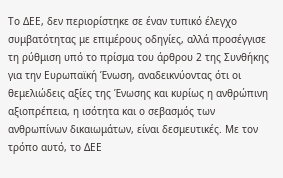Το ΔΕΕ, δεν περιορίστηκε σε έναν τυπικό έλεγχο συμβατότητας με επιμέρους οδηγίες, αλλά προσέγγισε τη ρύθμιση υπό το πρίσμα του άρθρου 2 της Συνθήκης για την Ευρωπαϊκή Ένωση, αναδεικνύοντας ότι οι θεμελιώδεις αξίες της Ένωσης και κυρίως η ανθρώπινη αξιοπρέπεια, η ισότητα και ο σεβασμός των ανθρωπίνων δικαιωμάτων, είναι δεσμευτικές. Με τον τρόπο αυτό, το ΔΕΕ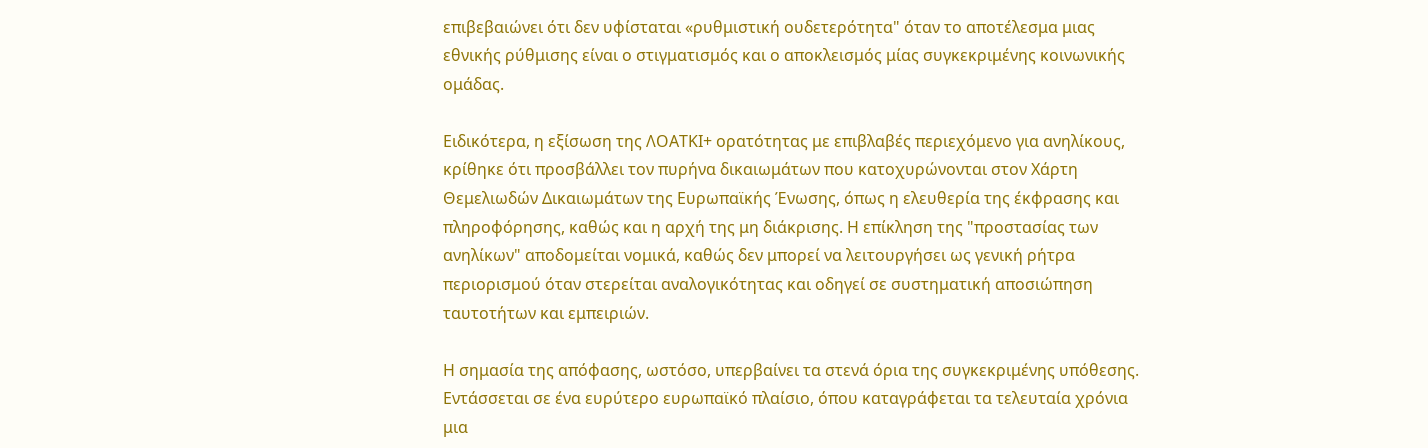επιβεβαιώνει ότι δεν υφίσταται «ρυθμιστική ουδετερότητα" όταν το αποτέλεσμα μιας εθνικής ρύθμισης είναι ο στιγματισμός και ο αποκλεισμός μίας συγκεκριμένης κοινωνικής ομάδας.

Ειδικότερα, η εξίσωση της ΛΟΑΤΚΙ+ ορατότητας με επιβλαβές περιεχόμενο για ανηλίκους, κρίθηκε ότι προσβάλλει τον πυρήνα δικαιωμάτων που κατοχυρώνονται στον Χάρτη Θεμελιωδών Δικαιωμάτων της Ευρωπαϊκής Ένωσης, όπως η ελευθερία της έκφρασης και πληροφόρησης, καθώς και η αρχή της μη διάκρισης. Η επίκληση της "προστασίας των ανηλίκων" αποδομείται νομικά, καθώς δεν μπορεί να λειτουργήσει ως γενική ρήτρα περιορισμού όταν στερείται αναλογικότητας και οδηγεί σε συστηματική αποσιώπηση ταυτοτήτων και εμπειριών.

Η σημασία της απόφασης, ωστόσο, υπερβαίνει τα στενά όρια της συγκεκριμένης υπόθεσης. Εντάσσεται σε ένα ευρύτερο ευρωπαϊκό πλαίσιο, όπου καταγράφεται τα τελευταία χρόνια μια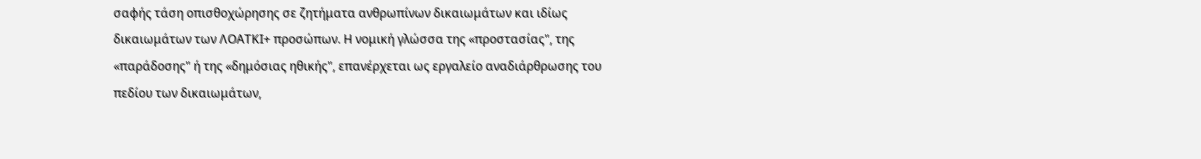σαφής τάση οπισθοχώρησης σε ζητήματα ανθρωπίνων δικαιωμάτων και ιδίως δικαιωμάτων των ΛΟΑΤΚΙ+ προσώπων. Η νομική γλώσσα της «προστασίας", της «παράδοσης" ή της «δημόσιας ηθικής", επανέρχεται ως εργαλείο αναδιάρθρωσης του πεδίου των δικαιωμάτων,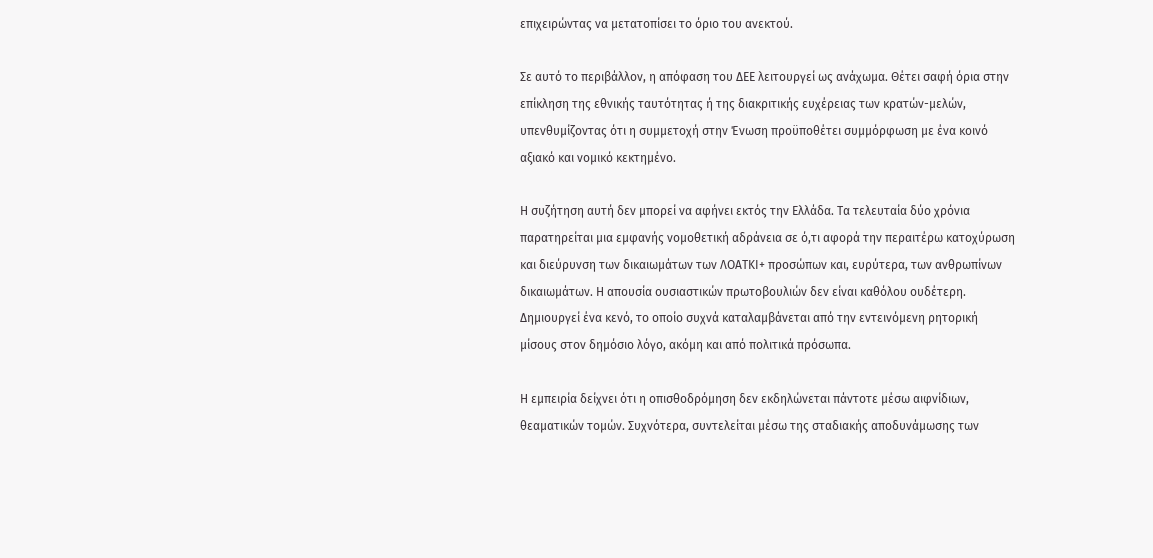επιχειρώντας να μετατοπίσει το όριο του ανεκτού.

Σε αυτό το περιβάλλον, η απόφαση του ΔΕΕ λειτουργεί ως ανάχωμα. Θέτει σαφή όρια στην επίκληση της εθνικής ταυτότητας ή της διακριτικής ευχέρειας των κρατών-μελών, υπενθυμίζοντας ότι η συμμετοχή στην Ένωση προϋποθέτει συμμόρφωση με ένα κοινό αξιακό και νομικό κεκτημένο.

Η συζήτηση αυτή δεν μπορεί να αφήνει εκτός την Ελλάδα. Τα τελευταία δύο χρόνια παρατηρείται μια εμφανής νομοθετική αδράνεια σε ό,τι αφορά την περαιτέρω κατοχύρωση και διεύρυνση των δικαιωμάτων των ΛΟΑΤΚΙ+ προσώπων και, ευρύτερα, των ανθρωπίνων δικαιωμάτων. Η απουσία ουσιαστικών πρωτοβουλιών δεν είναι καθόλου ουδέτερη. Δημιουργεί ένα κενό, το οποίο συχνά καταλαμβάνεται από την εντεινόμενη ρητορική μίσους στον δημόσιο λόγο, ακόμη και από πολιτικά πρόσωπα.

Η εμπειρία δείχνει ότι η οπισθοδρόμηση δεν εκδηλώνεται πάντοτε μέσω αιφνίδιων, θεαματικών τομών. Συχνότερα, συντελείται μέσω της σταδιακής αποδυνάμωσης των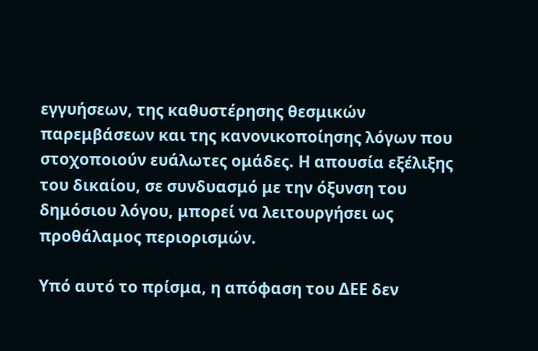εγγυήσεων, της καθυστέρησης θεσμικών παρεμβάσεων και της κανονικοποίησης λόγων που στοχοποιούν ευάλωτες ομάδες. Η απουσία εξέλιξης του δικαίου, σε συνδυασμό με την όξυνση του δημόσιου λόγου, μπορεί να λειτουργήσει ως προθάλαμος περιορισμών.

Υπό αυτό το πρίσμα, η απόφαση του ΔΕΕ δεν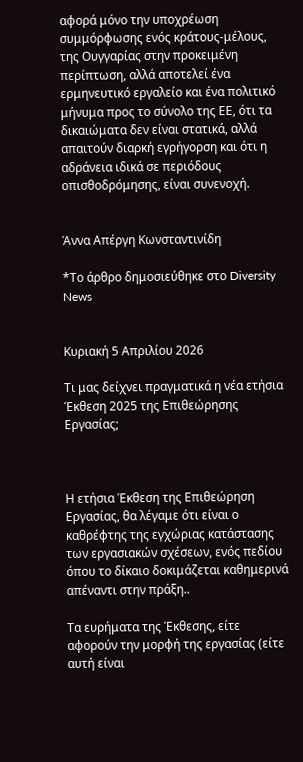αφορά μόνο την υποχρέωση συμμόρφωσης ενός κράτους-μέλους, της Ουγγαρίας στην προκειμένη περίπτωση, αλλά αποτελεί ένα ερμηνευτικό εργαλείο και ένα πολιτικό μήνυμα προς το σύνολο της ΕΕ, ότι τα δικαιώματα δεν είναι στατικά, αλλά απαιτούν διαρκή εγρήγορση και ότι η αδράνεια ιδικά σε περιόδους οπισθοδρόμησης, είναι συνενοχή.


Άννα Απέργη Κωνσταντινίδη

*Το άρθρο δημοσιεύθηκε στο Diversity News


Κυριακή 5 Απριλίου 2026

Τι μας δείχνει πραγματικά η νέα ετήσια Έκθεση 2025 της Επιθεώρησης Εργασίας;



Η ετήσια Έκθεση της Επιθεώρηση Εργασίας, θα λέγαμε ότι είναι ο καθρέφτης της εγχώριας κατάστασης των εργασιακών σχέσεων, ενός πεδίου όπου το δίκαιο δοκιμάζεται καθημερινά απέναντι στην πράξη..

Τα ευρήματα της Έκθεσης, είτε αφορούν την μορφή της εργασίας (είτε αυτή είναι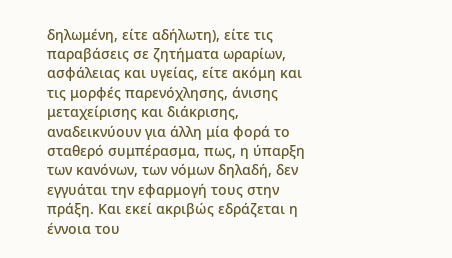δηλωμένη, είτε αδήλωτη), είτε τις παραβάσεις σε ζητήματα ωραρίων, ασφάλειας και υγείας, είτε ακόμη και τις μορφές παρενόχλησης, άνισης μεταχείρισης και διάκρισης, αναδεικνύουν για άλλη μία φορά το σταθερό συμπέρασμα, πως, η ύπαρξη των κανόνων, των νόμων δηλαδή, δεν εγγυάται την εφαρμογή τους στην πράξη. Και εκεί ακριβώς εδράζεται η έννοια του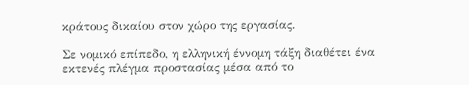κράτους δικαίου στον χώρο της εργασίας.

Σε νομικό επίπεδο, η ελληνική έννομη τάξη διαθέτει ένα εκτενές πλέγμα προστασίας μέσα από το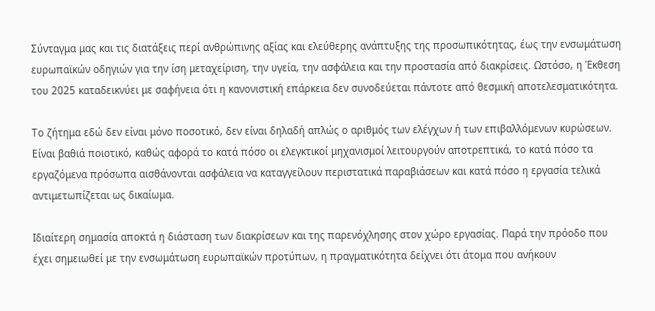Σύνταγμα μας και τις διατάξεις περί ανθρώπινης αξίας και ελεύθερης ανάπτυξης της προσωπικότητας, έως την ενσωμάτωση ευρωπαϊκών οδηγιών για την ίση μεταχείριση, την υγεία, την ασφάλεια και την προστασία από διακρίσεις. Ωστόσο, η Έκθεση του 2025 καταδεικνύει με σαφήνεια ότι η κανονιστική επάρκεια δεν συνοδεύεται πάντοτε από θεσμική αποτελεσματικότητα.

Το ζήτημα εδώ δεν είναι μόνο ποσοτικό, δεν είναι δηλαδή απλώς ο αριθμός των ελέγχων ή των επιβαλλόμενων κυρώσεων. Είναι βαθιά ποιοτικό, καθώς αφορά το κατά πόσο οι ελεγκτικοί μηχανισμοί λειτουργούν αποτρεπτικά, το κατά πόσο τα εργαζόμενα πρόσωπα αισθάνονται ασφάλεια να καταγγείλουν περιστατικά παραβιάσεων και κατά πόσο η εργασία τελικά αντιμετωπίζεται ως δικαίωμα.

Ιδιαίτερη σημασία αποκτά η διάσταση των διακρίσεων και της παρενόχλησης στον χώρο εργασίας. Παρά την πρόοδο που έχει σημειωθεί με την ενσωμάτωση ευρωπαϊκών προτύπων, η πραγματικότητα δείχνει ότι άτομα που ανήκουν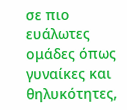σε πιο ευάλωτες ομάδες όπως γυναίκες και θηλυκότητες,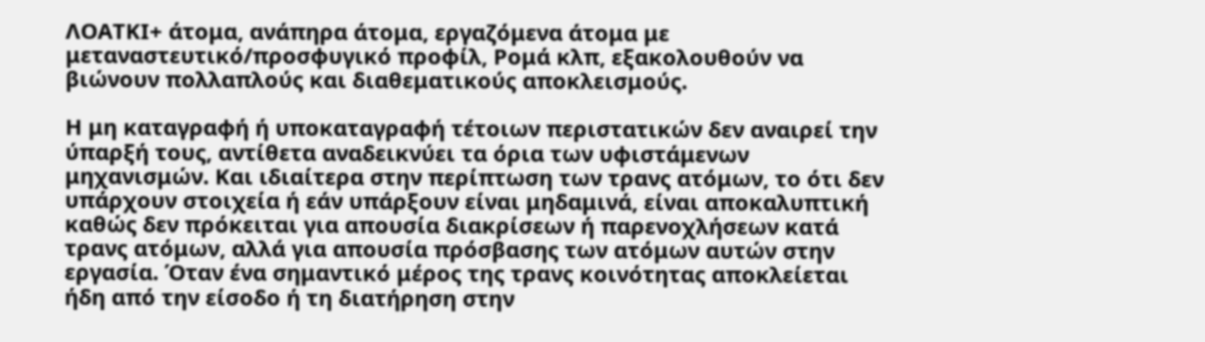ΛΟΑΤΚΙ+ άτομα, ανάπηρα άτομα, εργαζόμενα άτομα με μεταναστευτικό/προσφυγικό προφίλ, Ρομά κλπ, εξακολουθούν να βιώνουν πολλαπλούς και διαθεματικούς αποκλεισμούς.

Η μη καταγραφή ή υποκαταγραφή τέτοιων περιστατικών δεν αναιρεί την ύπαρξή τους, αντίθετα αναδεικνύει τα όρια των υφιστάμενων μηχανισμών. Και ιδιαίτερα στην περίπτωση των τρανς ατόμων, το ότι δεν υπάρχουν στοιχεία ή εάν υπάρξουν είναι μηδαμινά, είναι αποκαλυπτική καθώς δεν πρόκειται για απουσία διακρίσεων ή παρενοχλήσεων κατά τρανς ατόμων, αλλά για απουσία πρόσβασης των ατόμων αυτών στην εργασία. Όταν ένα σημαντικό μέρος της τρανς κοινότητας αποκλείεται ήδη από την είσοδο ή τη διατήρηση στην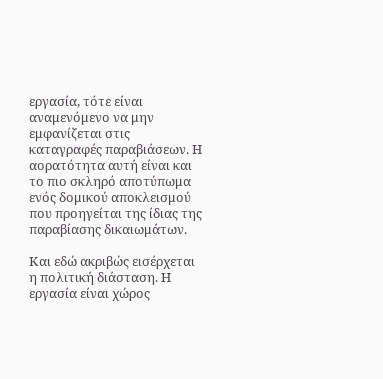εργασία, τότε είναι αναμενόμενο να μην εμφανίζεται στις καταγραφές παραβιάσεων. Η αορατότητα αυτή είναι και το πιο σκληρό αποτύπωμα ενός δομικού αποκλεισμού που προηγείται της ίδιας της παραβίασης δικαιωμάτων.

Και εδώ ακριβώς εισέρχεται η πολιτική διάσταση. Η εργασία είναι χώρος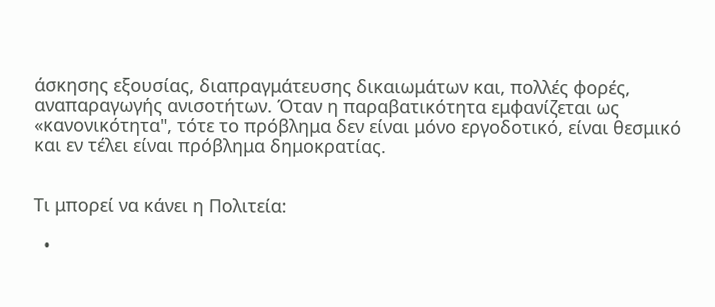άσκησης εξουσίας, διαπραγμάτευσης δικαιωμάτων και, πολλές φορές, αναπαραγωγής ανισοτήτων. Όταν η παραβατικότητα εμφανίζεται ως «κανονικότητα", τότε το πρόβλημα δεν είναι μόνο εργοδοτικό, είναι θεσμικό και εν τέλει είναι πρόβλημα δημοκρατίας.


Τι μπορεί να κάνει η Πολιτεία:

  •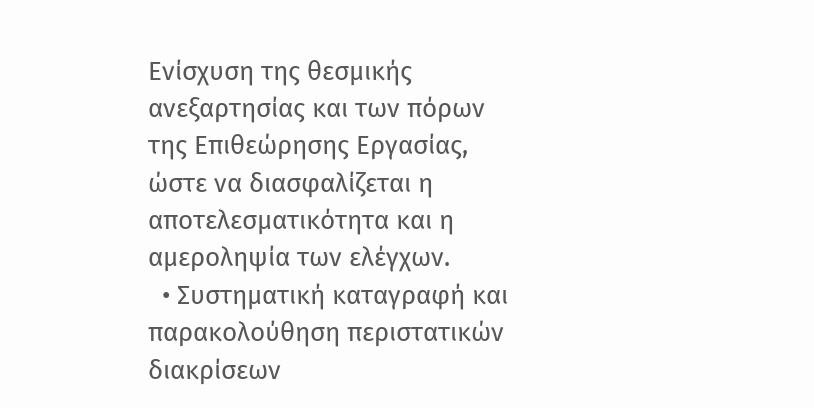Ενίσχυση της θεσμικής ανεξαρτησίας και των πόρων της Επιθεώρησης Εργασίας, ώστε να διασφαλίζεται η αποτελεσματικότητα και η αμεροληψία των ελέγχων.
  • Συστηματική καταγραφή και παρακολούθηση περιστατικών διακρίσεων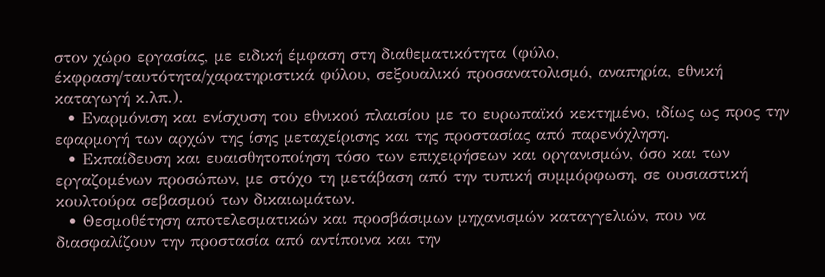στον χώρο εργασίας, με ειδική έμφαση στη διαθεματικότητα (φύλο, έκφραση/ταυτότητα/χαρατηριστικά φύλου, σεξουαλικό προσανατολισμό, αναπηρία, εθνική καταγωγή κ.λπ.).
  • Εναρμόνιση και ενίσχυση του εθνικού πλαισίου με το ευρωπαϊκό κεκτημένο, ιδίως ως προς την εφαρμογή των αρχών της ίσης μεταχείρισης και της προστασίας από παρενόχληση.
  • Εκπαίδευση και ευαισθητοποίηση τόσο των επιχειρήσεων και οργανισμών, όσο και των εργαζομένων προσώπων, με στόχο τη μετάβαση από την τυπική συμμόρφωση, σε ουσιαστική κουλτούρα σεβασμού των δικαιωμάτων.
  • Θεσμοθέτηση αποτελεσματικών και προσβάσιμων μηχανισμών καταγγελιών, που να διασφαλίζουν την προστασία από αντίποινα και την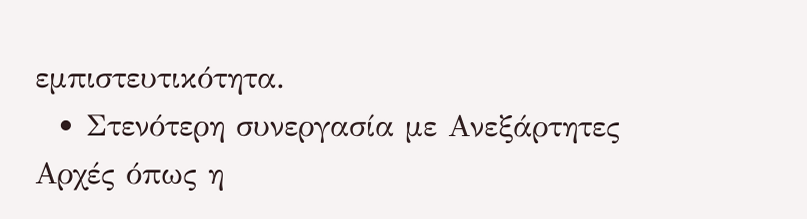εμπιστευτικότητα.
  • Στενότερη συνεργασία με Ανεξάρτητες Αρχές όπως η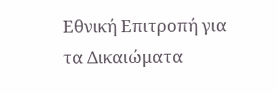Εθνική Επιτροπή για τα Δικαιώματα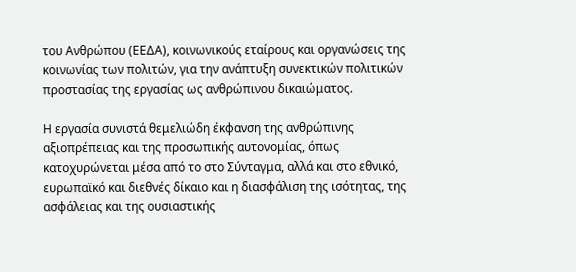του Ανθρώπου (ΕΕΔΑ), κοινωνικούς εταίρους και οργανώσεις της κοινωνίας των πολιτών, για την ανάπτυξη συνεκτικών πολιτικών προστασίας της εργασίας ως ανθρώπινου δικαιώματος.

Η εργασία συνιστά θεμελιώδη έκφανση της ανθρώπινης αξιοπρέπειας και της προσωπικής αυτονομίας, όπως κατοχυρώνεται μέσα από το στο Σύνταγμα, αλλά και στο εθνικό, ευρωπαϊκό και διεθνές δίκαιο και η διασφάλιση της ισότητας, της ασφάλειας και της ουσιαστικής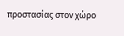προστασίας στον χώρο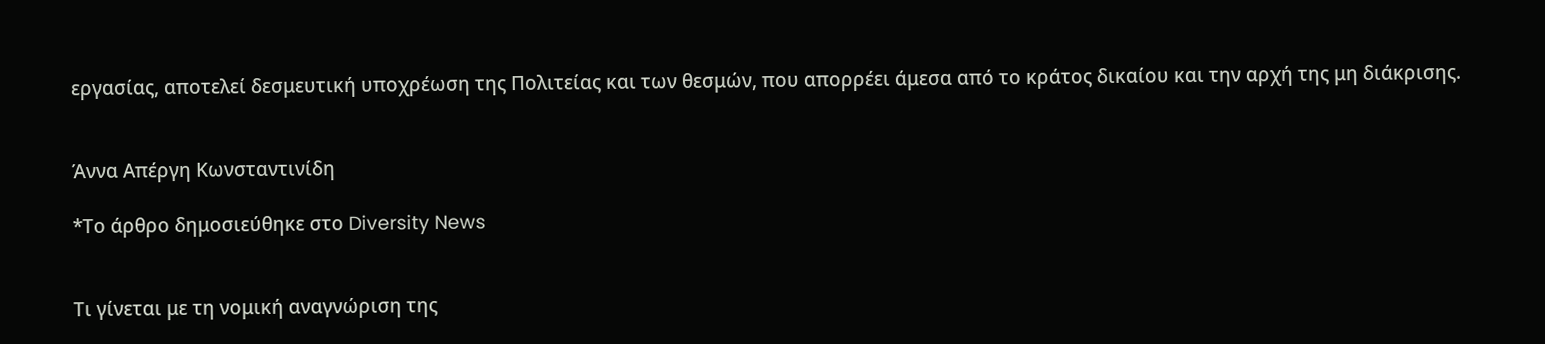εργασίας, αποτελεί δεσμευτική υποχρέωση της Πολιτείας και των θεσμών, που απορρέει άμεσα από το κράτος δικαίου και την αρχή της μη διάκρισης.


Άννα Απέργη Κωνσταντινίδη

*Το άρθρο δημοσιεύθηκε στο Diversity News


Τι γίνεται με τη νομική αναγνώριση της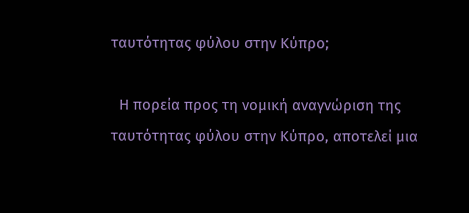ταυτότητας φύλου στην Κύπρο;

  Η πορεία προς τη νομική αναγνώριση της ταυτότητας φύλου στην Κύπρο, αποτελεί μια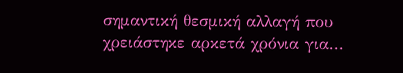σημαντική θεσμική αλλαγή που χρειάστηκε αρκετά χρόνια για...